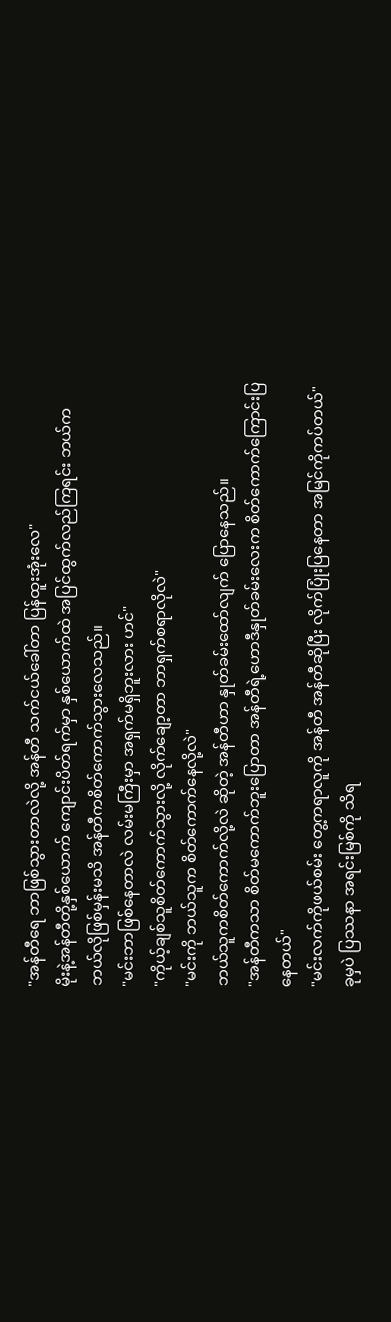"အန်တီရေ ဘာဖြစ်သွားတာလဲလို့ အန်တီ သက်ငယ်ခေါ်တာ ပြန်ထူးအုံးလေ"
မိုးနဲ့အန်တီတို့နှစ်ယောက် ကျောင်းပိတ်ရက်မှာ နှစ်ယောက်ထဲ အပြင်ထွက်လည်ကြရင်း ဘယ်ကဘယ်လိုဖြစ်မှန်းမသိ အန်တီကစိတ်ကောက်သွားလေသည်။
"မင်းဘာဖြစ်နေတာလဲ လမ်းမကြီးမှာ အရှက်မရှိဘူးလား ဟင်"
"ကိုယ့်ချစ်သူစိတ်ကောက်သွားလို့ လိုက်ချော့တာ ဘာရှက်စရာလိုလဲ"
"မင်းကို ဘယ်သူက စိတ်ကောက်နေလို့လဲ"
ဘယ်သူကစိတ်ကောက်လို့လဲ ဆိုတဲ့ အန်တီဟာ နှုတ်ခမ်းထော်လျက် ပြောနေသည်။
"အန်တီကသာ စိတ်မကောက်ဘူးပြောတာ အန်တီရဲ့ဟောဒီနှုတ်ခမ်းလေးက စိတ်ကောက်ကြောင်းပြနေတယ်"
"မင်းလက်ကိုဖယ်စမ်း တွေ့ကရာလူကို အန်တီ အန်တီဆိုပြီး လိုက်ပြုံးပြနေတာ အမြင်ကိုကပ်တယ်"
ခုမှပဲ ပြဿနာ အရင်းမြစ်ကို သိရ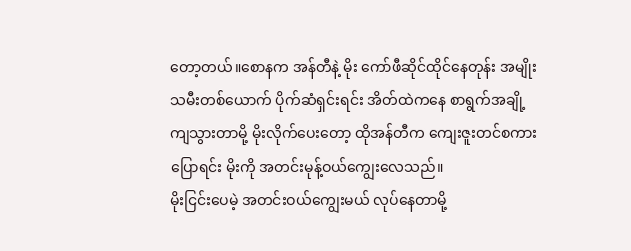တော့တယ်။စောနက အန်တီနဲ့ မိုး ကော်ဖီဆိုင်ထိုင်နေတုန်း အမျိုးသမီးတစ်ယောက် ပိုက်ဆံရှင်းရင်း အိတ်ထဲကနေ စာရွက်အချို့ကျသွားတာမို့ မိုးလိုက်ပေးတော့ ထိုအန်တီက ကျေးဇူးတင်စကားပြောရင်း မိုးကို အတင်းမုန့်ဝယ်ကျွေးလေသည်။
မိုးငြင်းပေမဲ့ အတင်းဝယ်ကျွေးမယ် လုပ်နေတာမို့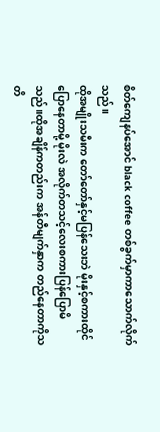စိတ်ကျေနပ်အောင် black coffee တစ်ခွက်မှာကာသောက်လိုက်သည်။
ထိုအမျိုးသမီးက တော်တော်နှင့်မပြန်သေးဘဲ မိုးနှင့်စကားထိုင်ပြောနေတာမို့ မိုးလဲ အလိုက်တသင့်လေးစကားပြန်ပြောမိသည်။ထိုအချိန်ကတည်းက အန်တီမျက်နှာက တည်နေတာကိုသတိ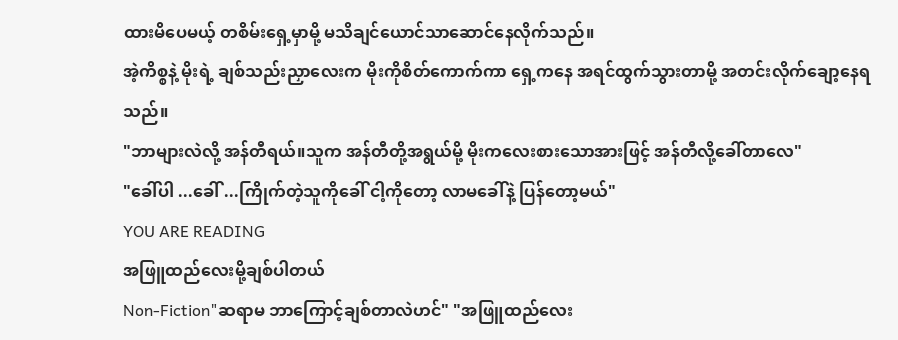ထားမိပေမယ့် တစိမ်းရှေ့မှာမို့ မသိချင်ယောင်သာဆောင်နေလိုက်သည်။
အဲ့ကိစ္စနဲ့ မိုးရဲ့ ချစ်သည်းညှာလေးက မိုးကိုစိတ်ကောက်ကာ ရှေ့ကနေ အရင်ထွက်သွားတာမို့ အတင်းလိုက်ချော့နေရသည်။
"ဘာများလဲလို့ အန်တီရယ်။သူက အန်တီတို့အရွယ်မို့ မိုးကလေးစားသောအားဖြင့် အန်တီလို့ခေါ်တာလေ"
"ခေါ်ပါ ...ခေါ် ...ကြိုက်တဲ့သူကိုခေါ် ငါ့ကိုတော့ လာမခေါ်နဲ့ ပြန်တော့မယ်"
YOU ARE READING
အဖြူထည်လေးမို့ချစ်ပါတယ်
Non-Fiction"ဆရာမ ဘာကြောင့်ချစ်တာလဲဟင်" "အဖြူထည်လေး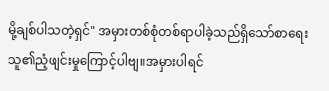မို့ချစ်ပါသတဲ့ရှင်" အမှားတစ်စုံတစ်ရာပါခဲ့သည်ရှိသော်စာရေးသူ၏ညံ့ဖျင်းမှုကြောင့်ပါဗျ။အမှားပါရင်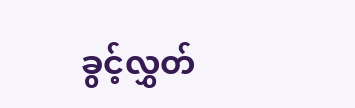ခွင့်လွှတ်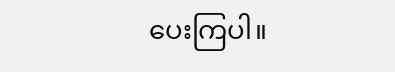ပေးကြပါ။